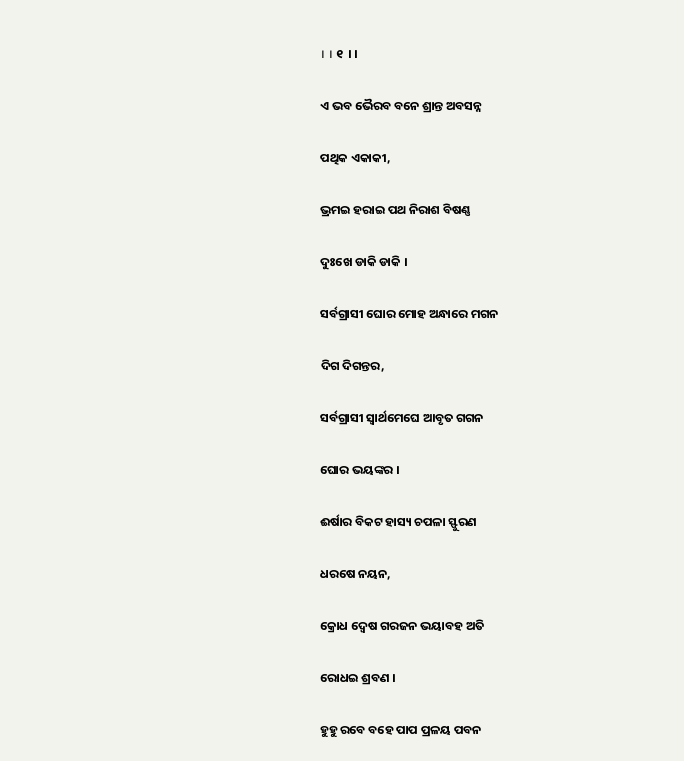। । ୧  । ।

ଏ ଭବ ଭୈରବ ବନେ ଶ୍ରାନ୍ତ ଅବସନ୍ନ

ପଥିକ ଏକାକୀ,

ଭ୍ରମଇ ହରାଇ ପଥ ନିରାଶ ବିଷଣ୍ଣ

ଦୁଃଖେ ଡାକି ଡାକି ।

ସର୍ବଗ୍ରାସୀ ଘୋର ମୋହ ଅନ୍ଧାରେ ମଗନ

ଦିଗ ଦିଗନ୍ତର,

ସର୍ବଗ୍ରାସୀ ସ୍ୱାର୍ଥମେଘେ ଆବୃତ ଗଗନ

ଘୋର ଭୟଙ୍କର ।

ଈର୍ଷାର ବିକଟ ହାସ୍ୟ ଚପଳା ସ୍ଫୁରଣ

ଧରଷେ ନୟନ,

କ୍ରୋଧ ଦ୍ୱେଷ ଗରଜନ ଭୟାବହ ଅତି

ରୋଧଇ ଶ୍ରବଣ ।

ହୁହୁ ରବେ ବହେ ପାପ ପ୍ରଳୟ ପବନ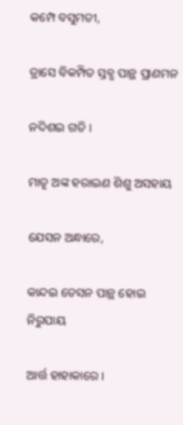କମ୍ପେ ବସୁମତୀ,

ତ୍ରାସେ ବିକମ୍ପିତ ସ୍ତବ୍ଧ ପାନ୍ଥ ପ୍ରାଣମନ

ନଦିଶଇ ଗତି ।

ମାତୃ ଅଙ୍କ ହରାଇଣ ଶିଶୁ ଅସହାୟ

ଯେସନ ଅନ୍ଧାରେ,

କାନ୍ଦଇ ତେସନ ପାନ୍ଥ ହୋଇ ନିରୁପାୟ

ଆର୍ତ୍ତ ହାହାକାରେ ।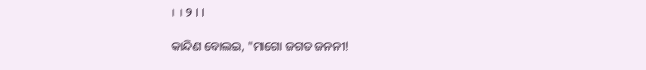। । ୨ । ।

କାନ୍ଦିଣ ବୋଲଇ, "ମାଗୋ ଜଗତ ଜନନୀ!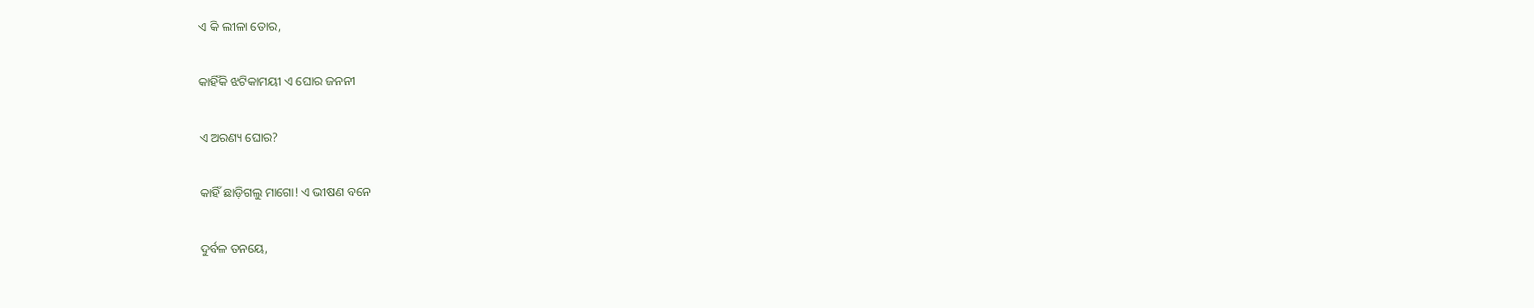ଏ କି ଲୀଳା ତୋର,

କାହିଁକି ଝଟିକାମୟୀ ଏ ଘୋର ଜନନୀ

ଏ ଅରଣ୍ୟ ଘୋର?

କାହିଁ ଛାଡ଼ିଗଲୁ ମାଗୋ! ଏ ଭୀଷଣ ବନେ

ଦୁର୍ବଳ ତନୟେ,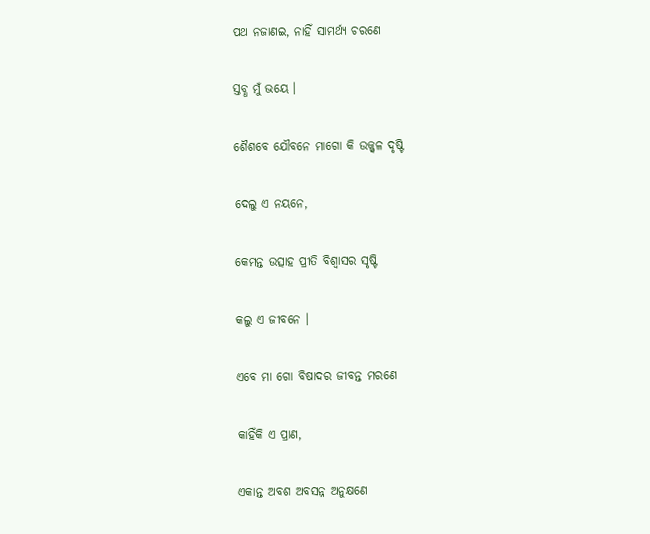ପଥ ନଜାଣଇ, ନାହିଁ ସାମର୍ଥ୍ୟ ଚରଣେ

ସ୍ତବ୍ଧ ମୁଁ ଭୟେ ।

ଶୈଶବେ ଯୌବନେ ମାଗୋ କି ଉଜ୍ଜ୍ୱଳ ଦୃଷ୍ଟି

ଦେଲୁ ଏ ନୟନେ,

କେମନ୍ତ ଉତ୍ସାହ ପ୍ରୀତି ବିଶ୍ୱାସର ସୃଷ୍ଟି

କଲୁ ଏ ଜୀବନେ ।

ଏବେ ମା ଗୋ ବିଷାଦର ଜୀବନ୍ତ ମରଣେ

କାହିଁକି ଏ ପ୍ରାଣ,

ଏକାନ୍ତ ଅବଶ ଅବସନ୍ନ ଅନୁକ୍ଷଣେ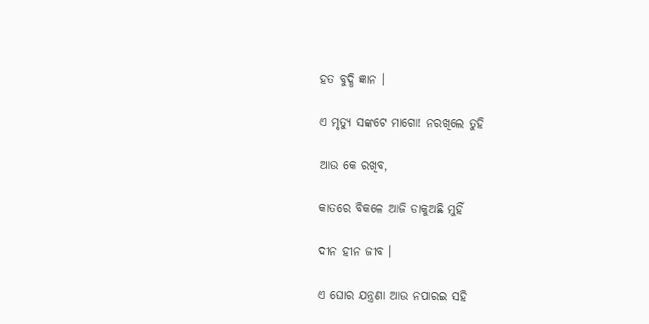ହତ ବୁଦ୍ଧି ଜ୍ଞାନ ।

ଏ ମୃତ୍ୟୁ ସଙ୍କଟେ ମାଗୋ! ନରଖିଲେ ତୁହି

ଆଉ କେ ରଖିବ,

କାତରେ ବିକଳେ ଆଜି ଡାକୁଅଛି ମୁହିଁ

ଦୀନ ହୀନ ଜୀବ ।

ଏ ଘୋର ଯନ୍ତ୍ରଣା ଆଉ ନପାରଇ ସହି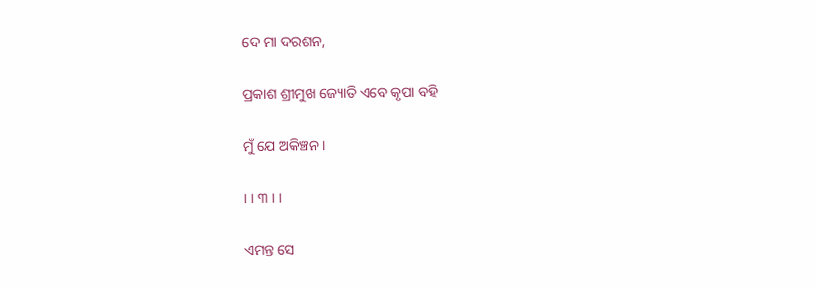ଦେ ମା ଦରଶନ,

ପ୍ରକାଶ ଶ୍ରୀମୁଖ ଜ୍ୟୋତି ଏବେ କୃପା ବହି

ମୁଁ ଯେ ଅକିଞ୍ଚନ ।

। । ୩ । ।

ଏମନ୍ତ ସେ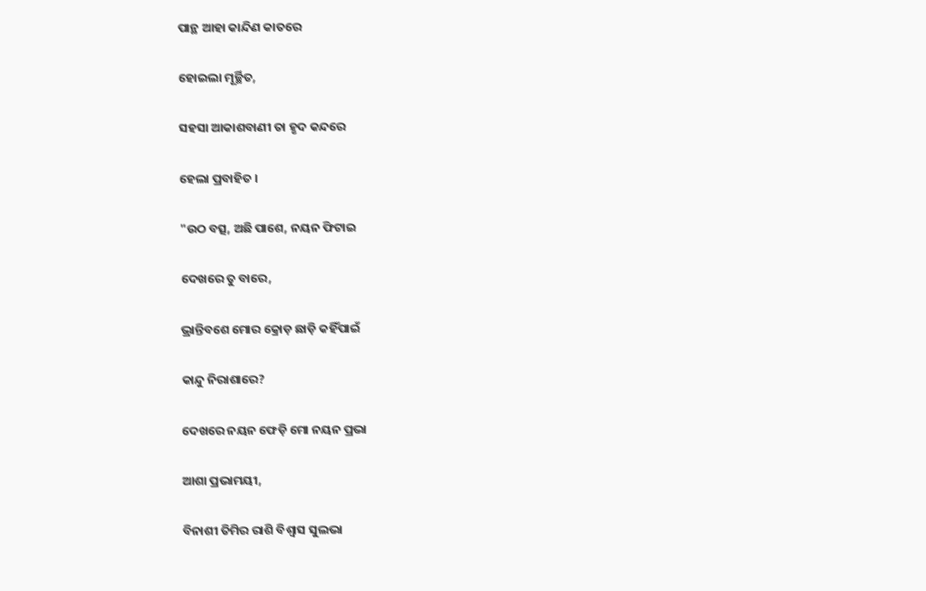ପାନ୍ଥ ଆହା କାନ୍ଦିଣ କାତରେ

ହୋଇଲା ମୂର୍ଚ୍ଛିତ,

ସହସା ଆକାଶବାଣୀ ତା ହୃଦ କନ୍ଦରେ

ହେଲା ପ୍ରବାହିତ ।

"ଉଠ ବତ୍ସ, ଅଛି ପାଶେ, ନୟନ ଫିଟାଇ

ଦେଖରେ ତୁ ବାରେ,

ଭ୍ରାନ୍ତିବଶେ ମୋର କ୍ରୋଡ଼ ଛାଡ଼ି କହିଁପାଇଁ

କାନ୍ଦୁ ନିରାଶାରେ?

ଦେଖରେ ନୟନ ଫେଡ଼ି ମୋ ନୟନ ପ୍ରଭା

ଆଶା ପ୍ରଭାମୟୀ,

ବିନାଶୀ ତିମିର ରାଶି ବିଶ୍ୱାସ ସୁଲଭା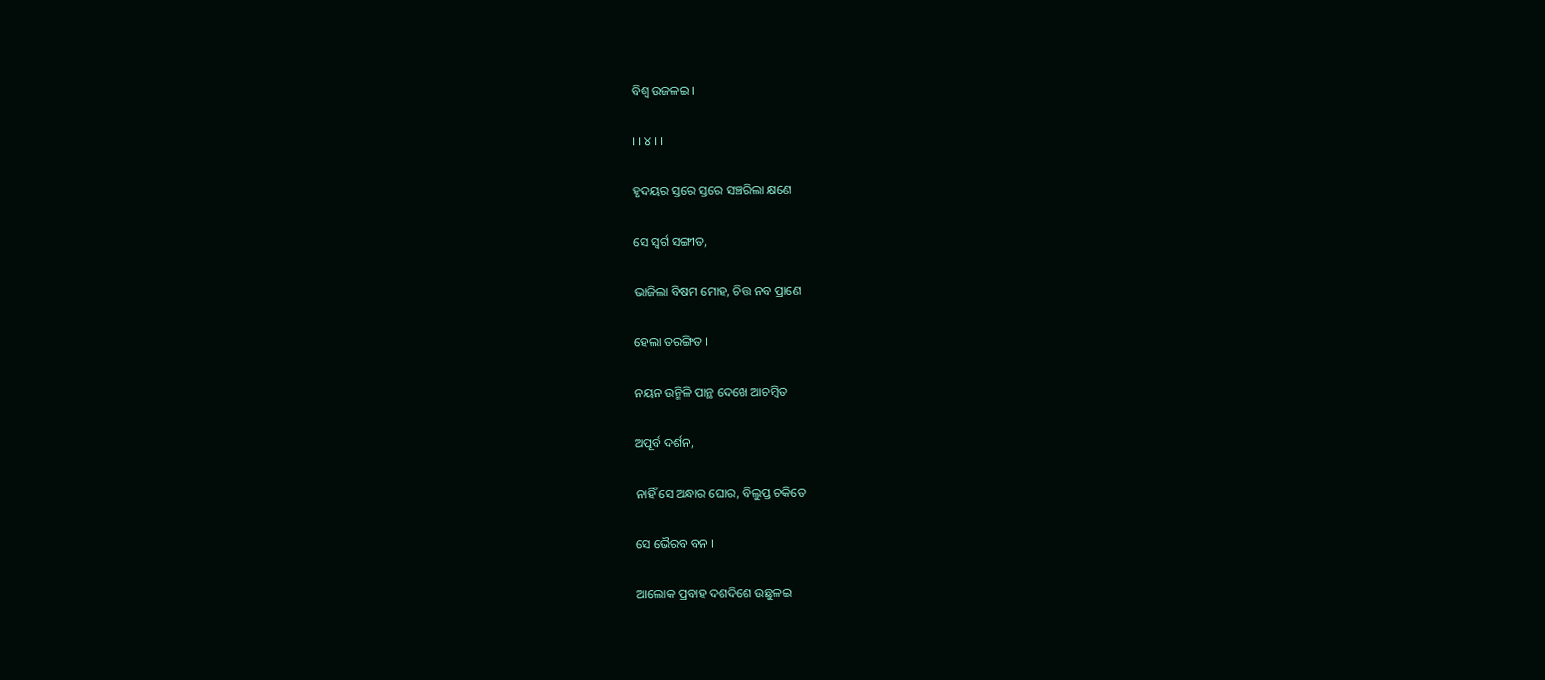ବିଶ୍ୱ ଉଜଳଇ ।

। । ୪ । ।

ହୃଦୟର ସ୍ତରେ ସ୍ତରେ ସଞ୍ଚରିଲା କ୍ଷଣେ

ସେ ସ୍ୱର୍ଗ ସଙ୍ଗୀତ,

ଭାଜିଲା ବିଷମ ମୋହ, ଚିତ୍ତ ନବ ପ୍ରାଣେ

ହେଲା ତରଙ୍ଗିତ ।

ନୟନ ଉନ୍ମିଳି ପାନ୍ଥ ଦେଖେ ଆଚମ୍ବିତ

ଅପୂର୍ବ ଦର୍ଶନ,

ନାହିଁ ସେ ଅନ୍ଧାର ଘୋର, ବିଲୁପ୍ତ ଚକିତେ

ସେ ଭୈରବ ବନ ।

ଆଲୋକ ପ୍ରବାହ ଦଶଦିଶେ ଉଛୁଳଇ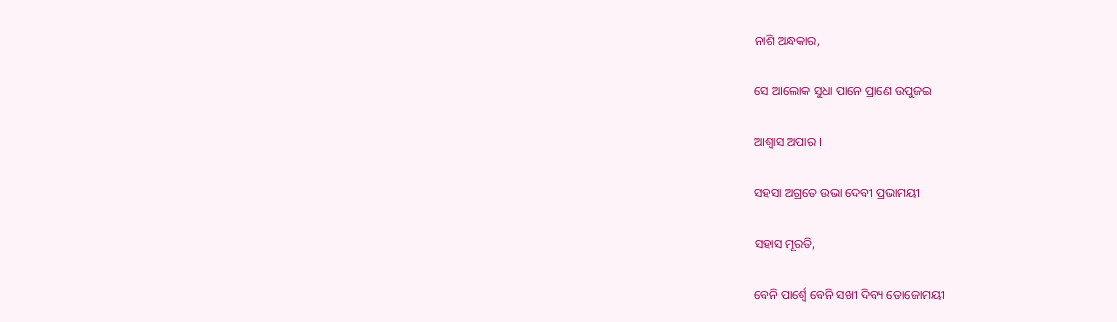ନାଶି ଅନ୍ଧକାର,

ସେ ଆଲୋକ ସୁଧା ପାନେ ପ୍ରାଣେ ଉପୁଜଇ

ଆଶ୍ୱାସ ଅପାର ।

ସହସା ଅଗ୍ରତେ ଉଭା ଦେବୀ ପ୍ରଭାମୟୀ

ସହାସ ମୂରତି,

ବେନି ପାର୍ଶ୍ୱେ ବେନି ସଖୀ ଦିବ୍ୟ ତୋଜୋମୟୀ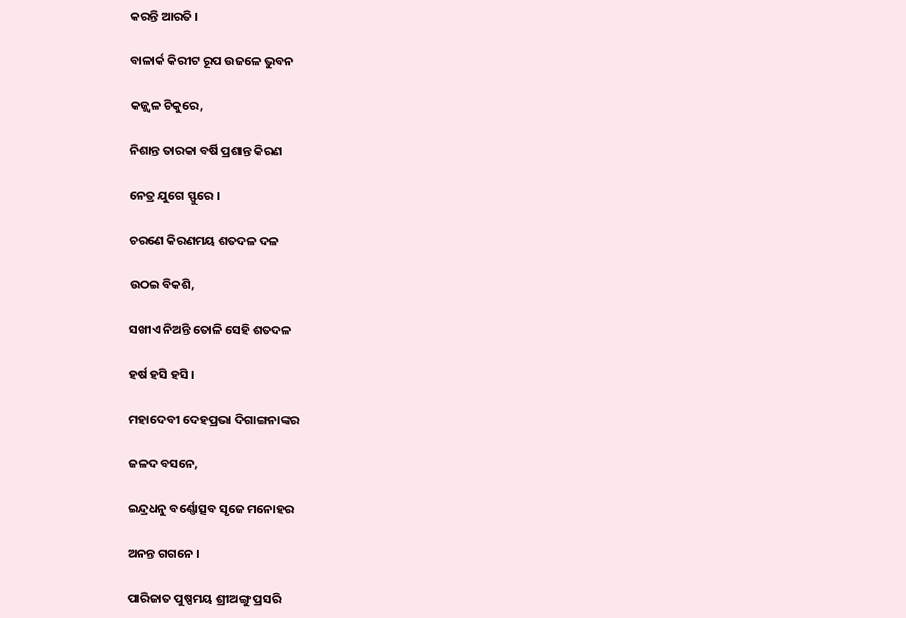କରନ୍ତି ଆରତି ।

ବାଳାର୍କ କିରୀଟ ରୂପ ଉଜଳେ ଭୁବନ

କଜ୍ଜ୍ୱଳ ଚିକୁରେ,

ନିଶାନ୍ତ ତାରକା ବର୍ଷି ପ୍ରଶାନ୍ତ କିରଣ

ନେତ୍ର ଯୁଗେ ସ୍ଫୁରେ ।

ଚରଣେ କିରଣମୟ ଶତଦଳ ଦଳ

ଉଠଇ ବିକଶି,

ସଖୀଏ ନିଅନ୍ତି ତୋଳି ସେହି ଶତଦଳ

ହର୍ଷ ହସି ହସି ।

ମହାଦେବୀ ଦେହପ୍ରଭା ଦିଗାଙ୍ଗନାଙ୍କର

ଜଳଦ ବସନେ,

ଇନ୍ଦ୍ରଧନୁ ବର୍ଣ୍ଣୋତ୍ସବ ସୃଜେ ମନୋହର

ଅନନ୍ତ ଗଗନେ ।

ପାରିଜାତ ପୁଷ୍ପମୟ ଶ୍ରୀଅଙ୍ଗୁ ପ୍ରସରି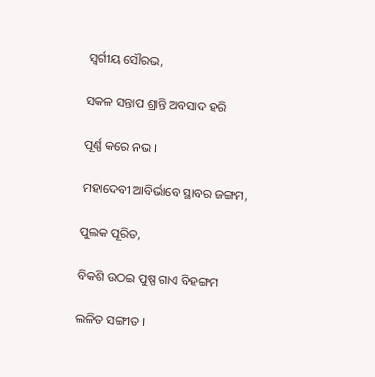ସ୍ୱର୍ଗୀୟ ସୌରଭ,

ସକଳ ସନ୍ତାପ ଶ୍ରାନ୍ତି ଅବସାଦ ହରି

ପୂର୍ଣ୍ଣ କରେ ନଭ ।

ମହାଦେବୀ ଆବିର୍ଭାବେ ସ୍ଥାବର ଜଙ୍ଗମ,

ପୁଲକ ପୂରିତ,

ବିକଶି ଉଠଇ ପୁଷ୍ପ ଗାଏ ବିହଙ୍ଗମ

ଲଳିତ ସଙ୍ଗୀତ ।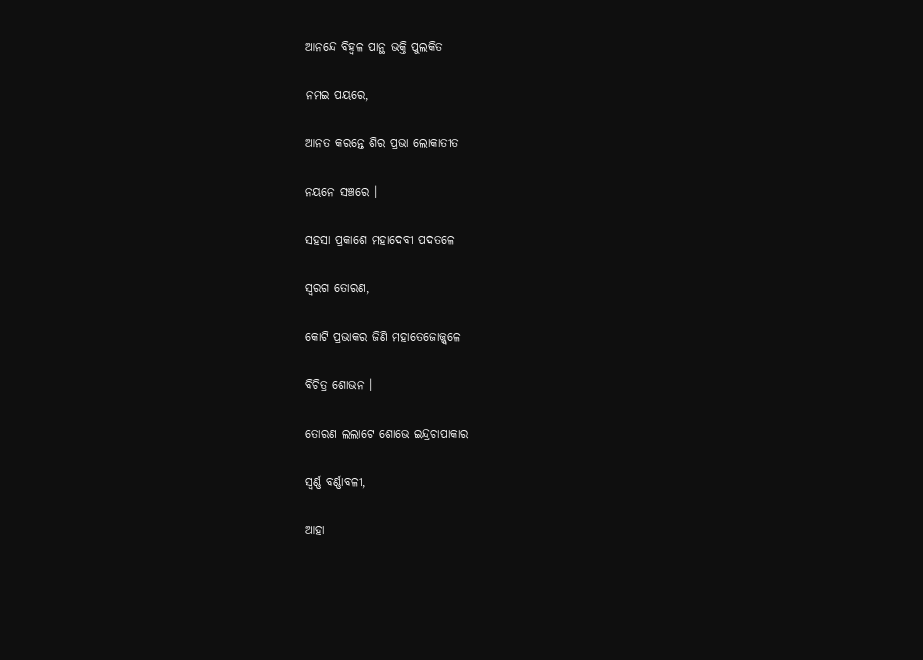ଆନନ୍ଦେ ବିହ୍ୱଳ ପାନ୍ଥ ଭକ୍ତି ପୁଲକିତ

ନମଇ ପୟରେ,

ଆନତ କରନ୍ତେ ଶିର ପ୍ରଭା ଲୋକାତୀତ

ନୟନେ ସଞ୍ଚରେ ।

ସହସା ପ୍ରକାଶେ ମହାଦେବୀ ପଦତଳେ

ସ୍ୱରଗ ତୋରଣ,

କୋଟି ପ୍ରଭାକର ଜିଣି ମହାତେଜୋଜ୍ଜ୍ୱଳେ

ବିଚିତ୍ର ଶୋଭନ ।

ତୋରଣ ଲଲାଟେ ଶୋଭେ ଇନ୍ଦ୍ରଚାପାକାର

ସ୍ୱର୍ଣ୍ଣ ବର୍ଣ୍ଣାବଳୀ,

ଆହା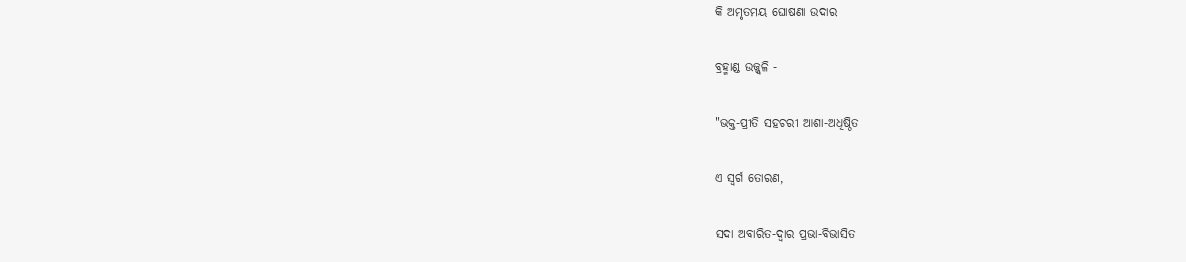କି ଅମୃତମୟ ଘୋଷଣା ଉଦାର

ବ୍ରହ୍ମାଣ୍ଡ ଉଜ୍ଜ୍ୱଳି -

"ଭକ୍ତ-ପ୍ରୀତି ସହଚରୀ ଆଶା-ଅଧିଷ୍ଠିତ

ଏ ସ୍ୱର୍ଗ ତୋରଣ,

ସଦା ଅବାରିତ-ଦ୍ୱାର ପ୍ରଭା-ବିଭାସିତ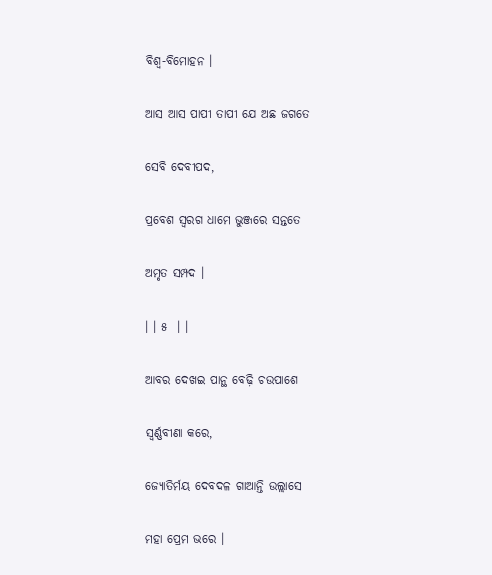ବିଶ୍ୱ-ବିମୋହନ ।

ଆସ ଆସ ପାପୀ ତାପୀ ଯେ ଅଛ ଜଗତେ

ସେବି ଦେବୀପଦ,

ପ୍ରବେଶ ସ୍ୱରଗ ଧାମେ ଭୁଞ୍ଜରେ ସନ୍ତତେ

ଅମୃତ ସମ୍ପଦ ।

। । ୫  । ।

ଆବର ଦେଖଇ ପାନ୍ଥ ବେଢ଼ି ଚଉପାଶେ

ସ୍ୱର୍ଣ୍ଣବୀଣା କରେ,

ଜ୍ୟୋତିର୍ମୟ ଦେବଦଳ ଗାଆନ୍ତି ଉଲ୍ଲାସେ

ମହା ପ୍ରେମ ଭରେ ।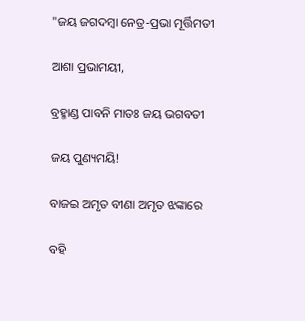"ଜୟ ଜଗଦମ୍ବା ନେତ୍ର-ପ୍ରଭା ମୂର୍ତ୍ତିମତୀ

ଆଶା ପ୍ରଭାମୟୀ,

ବ୍ରହ୍ମାଣ୍ଡ ପାବନି ମାତଃ ଜୟ ଭଗବତୀ

ଜୟ ପୁଣ୍ୟମୟି!

ବାଜଇ ଅମୃତ ବୀଣା ଅମୃତ ଝଙ୍କାରେ

ବହି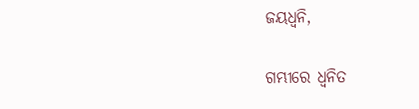ଜୟଧ୍ୱନି,

ଗମ୍ଭୀରେ ଧ୍ୱନିତ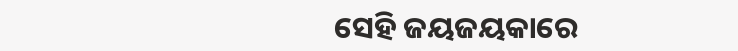ସେହି ଜୟଜୟକାରେ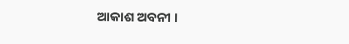ଆକାଶ ଅବନୀ ।